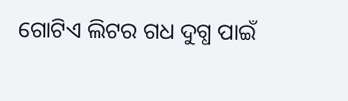ଗୋଟିଏ ଲିଟର ଗଧ ଦୁଗ୍ଧ ପାଇଁ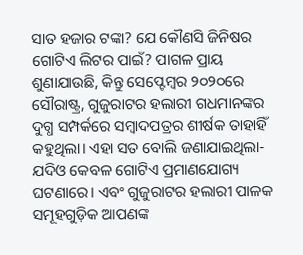ସାତ ହଜାର ଟଙ୍କା? ଯେ କୌଣସି ଜିନିଷର ଗୋଟିଏ ଲିଟର ପାଇଁ? ପାଗଳ ପ୍ରାୟ ଶୁଣାଯାଉଛି, କିନ୍ତୁ ସେପ୍ଟେମ୍ବର ୨୦୨୦ରେ ସୌରାଷ୍ଟ୍ର, ଗୁଜୁରାଟର ହଲାରୀ ଗଧମାନଙ୍କର ଦୁଗ୍ଧ ସମ୍ପର୍କରେ ସମ୍ବାଦପତ୍ରର ଶୀର୍ଷକ ତାହାହିଁ କହୁଥିଲା। ଏହା ସତ ବୋଲି ଜଣାଯାଇଥିଲା- ଯଦିଓ କେବଳ ଗୋଟିଏ ପ୍ରମାଣଯୋଗ୍ୟ ଘଟଣାରେ। ଏବଂ ଗୁଜୁରାଟର ହଲାରୀ ପାଳକ ସମୂହଗୁଡ଼ିକ ଆପଣଙ୍କ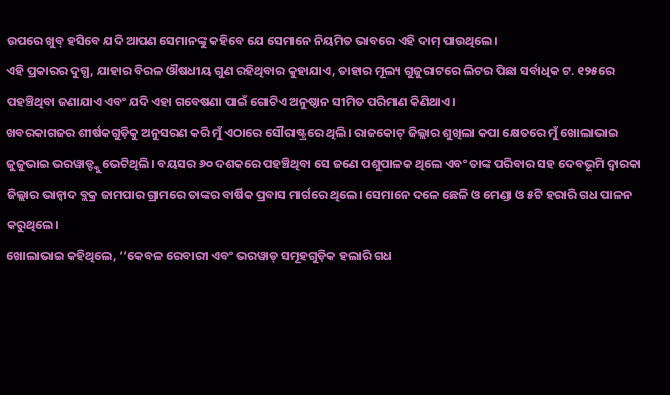ଉପରେ ଖୁବ୍ ହସିବେ ଯଦି ଆପଣ ସେମାନଙ୍କୁ କହିବେ ଯେ ସେମାନେ ନିୟମିତ ଭାବରେ ଏହି ଦାମ୍ ପାଉଥିଲେ।
ଏହି ପ୍ରକାରର ଦୁଗ୍ଧ, ଯାହାର ବିରଳ ଔଷଧୀୟ ଗୁଣ ରହିଥିବାର କୁହାଯାଏ, ତାହାର ମୂଲ୍ୟ ଗୁଜୁରାଟରେ ଲିଟର ପିଛା ସର୍ବାଧିକ ଟ. ୧୨୫ରେ ପହଞ୍ଚିଥିବା ଜଣାଯାଏ ଏବଂ ଯଦି ଏହା ଗବେଷଣା ପାଇଁ ଗୋଟିଏ ଅନୁଷ୍ଠାନ ସୀମିତ ପରିମାଣ କିଣିଥାଏ।
ଖବରକାଗଜର ଶୀର୍ଷକଗୁଡ଼ିକୁ ଅନୁସରଣ କରି ମୁଁ ଏଠାରେ ସୌରାଷ୍ଟ୍ରରେ ଥିଲି। ରାଜକୋଟ୍ ଜିଲ୍ଲାର ଶୁଖିଲା କପା କ୍ଷେତରେ ମୁଁ ଖୋଲାଭାଇ ଜୁଜୁଭାଇ ଭରୱାଡ୍ଙ୍କୁ ଭେଟିଥିଲି। ବୟସର ୬୦ ଦଶକରେ ପହଞ୍ଚିଥିବା ସେ ଜଣେ ପଶୁପାଳକ ଥିଲେ ଏବଂ ତାଙ୍କ ପରିବାର ସହ ଦେବଭୂମି ଦ୍ୱାରକା ଜିଲ୍ଲାର ଭାନ୍ବାଦ ବ୍ଲକ୍ର ଜାମପାର ଗ୍ରାମରେ ତାଙ୍କର ବାର୍ଷିକ ପ୍ରବାସ ମାର୍ଗରେ ଥିଲେ। ସେମାନେ ଦଳେ ଛେଳି ଓ ମେଣ୍ଡା ଓ ୫ଟି ହରାରି ଗଧ ପାଳନ କରୁଥିଲେ।
ଖୋଲାଭାଇ କହିଥିଲେ, ‘‘କେବଳ ରେବାରୀ ଏବଂ ଭରୱାଡ୍ ସମୂହଗୁଡ଼ିକ ହଲାରି ଗଧ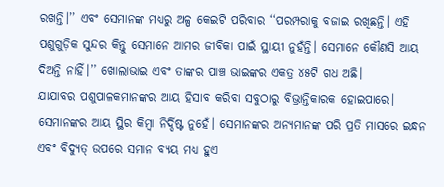ରଖନ୍ତି।’’ ଏବଂ ସେମାନଙ୍କ ମଧ୍ୟରୁ ଅଳ୍ପ କେଇଟି ପରିବାର ‘‘ପରମ୍ପରାକୁ ବଜାଇ ରଖିଛନ୍ତି। ଏହି ପଶୁଗୁଡ଼ିକ ସୁନ୍ଦର କିନ୍ତୁ ସେମାନେ ଆମର ଜୀବିକା ପାଇଁ ସ୍ଥାୟୀ ନୁହଁନ୍ତି। ସେମାନେ କୌଣସି ଆୟ ଦିଅନ୍ତି ନାହିଁ।’’ ଖୋଲାଭାଇ ଏବଂ ତାଙ୍କର ପାଞ୍ଚ ଭାଇଙ୍କର ଏକତ୍ର ୪୫ଟି ଗଧ ଅଛି।
ଯାଯାବର ପଶୁପାଳକମାନଙ୍କର ଆୟ ହିସାବ କରିବା ସବୁଠାରୁ ବିଭ୍ରାନ୍ତିକାରକ ହୋଇପାରେ। ସେମାନଙ୍କର ଆୟ ସ୍ଥିର କିମ୍ବା ନିର୍ଦ୍ଦିଷ୍ଟ ନୁହେଁ। ସେମାନଙ୍କର ଅନ୍ୟମାନଙ୍କ ପରି ପ୍ରତି ମାସରେ ଇନ୍ଧନ ଏବଂ ବିଦ୍ୟୁତ୍ ଉପରେ ସମାନ ବ୍ୟୟ ମଧ୍ୟ ହୁଏ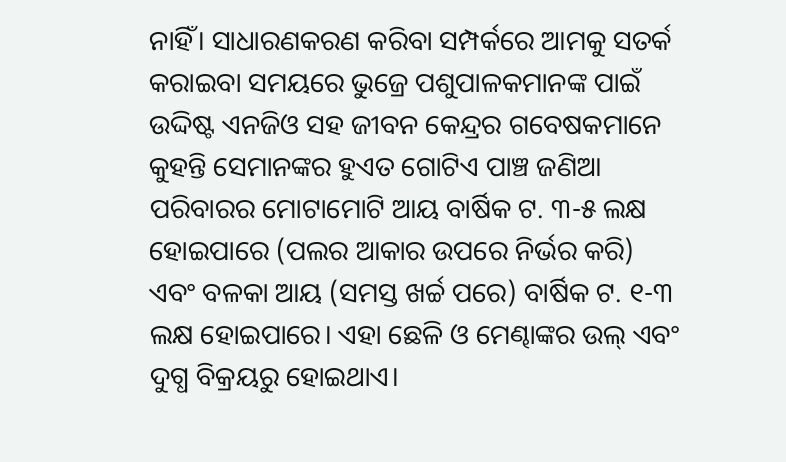ନାହିଁ। ସାଧାରଣକରଣ କରିବା ସମ୍ପର୍କରେ ଆମକୁ ସତର୍କ କରାଇବା ସମୟରେ ଭୁଜ୍ରେ ପଶୁପାଳକମାନଙ୍କ ପାଇଁ ଉଦ୍ଦିଷ୍ଟ ଏନଜିଓ ସହ ଜୀବନ କେନ୍ଦ୍ରର ଗବେଷକମାନେ କୁହନ୍ତି ସେମାନଙ୍କର ହୁଏତ ଗୋଟିଏ ପାଞ୍ଚ ଜଣିଆ ପରିବାରର ମୋଟାମୋଟି ଆୟ ବାର୍ଷିକ ଟ. ୩-୫ ଲକ୍ଷ ହୋଇପାରେ (ପଲର ଆକାର ଉପରେ ନିର୍ଭର କରି) ଏବଂ ବଳକା ଆୟ (ସମସ୍ତ ଖର୍ଚ୍ଚ ପରେ) ବାର୍ଷିକ ଟ. ୧-୩ ଲକ୍ଷ ହୋଇପାରେ। ଏହା ଛେଳି ଓ ମେଣ୍ଢାଙ୍କର ଉଲ୍ ଏବଂ ଦୁଗ୍ଧ ବିକ୍ରୟରୁ ହୋଇଥାଏ।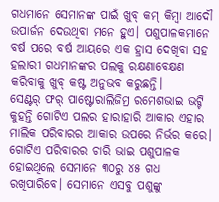ଗଧମାନେ ସେମାନଙ୍କ ପାଇଁ ଖୁବ୍ କମ୍ କିମ୍ବା ଆଦୌ ଉପାର୍ଜନ ଦେଉଥିବା ମନେ ହୁଏ। ପଶୁପାଳକମାନେ ବର୍ଷ ପରେ ବର୍ଷ ଆୟରେ ଏକ ହ୍ରାସ ଦେଖିବା ସହ ହଲାରୀ ଗଧମାନଙ୍କର ପଲକୁ ରକ୍ଷଣାବେକ୍ଷଣ କରିବାକୁ ଖୁବ୍ କଷ୍ଟ ଅନୁଭବ କରୁଛନ୍ତି।
ସେଣ୍ଟର୍ ଫର୍ ପାଷ୍ଟୋରାଲିଜିମ୍ର ରମେଶଭାଇ ଭଟ୍ଟି କୁହନ୍ତି ଗୋଟିଏ ପଲର ହାରାହାରି ଆକାର ଏହାର ମାଲିକ ପରିବାରର ଆକାର ଉପରେ ନିର୍ଭର କରେ। ଗୋଟିଏ ପରିବାରର ଚାରି ଭାଇ ପଶୁପାଳକ ହୋଇଥିଲେ ସେମାନେ ୩୦ରୁ ୪୫ ଗଧ ରଖିପାରିବେ। ସେମାନେ ଏସବୁ ପଶୁଙ୍କୁ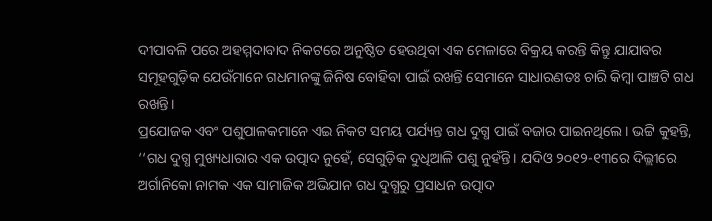ଦୀପାବଳି ପରେ ଅହମ୍ମଦାବାଦ ନିକଟରେ ଅନୁଷ୍ଠିତ ହେଉଥିବା ଏକ ମେଳାରେ ବିକ୍ରୟ କରନ୍ତି କିନ୍ତୁ ଯାଯାବର ସମୂହଗୁଡ଼ିକ ଯେଉଁମାନେ ଗଧମାନଙ୍କୁ ଜିନିଷ ବୋହିବା ପାଇଁ ରଖନ୍ତି ସେମାନେ ସାଧାରଣତଃ ଚାରି କିମ୍ବା ପାଞ୍ଚଟି ଗଧ ରଖନ୍ତି।
ପ୍ରଯୋଜକ ଏବଂ ପଶୁପାଳକମାନେ ଏଇ ନିକଟ ସମୟ ପର୍ଯ୍ୟନ୍ତ ଗଧ ଦୁଗ୍ଧ ପାଇଁ ବଜାର ପାଇନଥିଲେ। ଭଟ୍ଟି କୁହନ୍ତି, ‘‘ଗଧ ଦୁଗ୍ଧ ମୁଖ୍ୟଧାରାର ଏକ ଉତ୍ପାଦ ନୁହେଁ, ସେଗୁଡ଼ିକ ଦୁଧିଆଳି ପଶୁ ନୁହଁନ୍ତି। ଯଦିଓ ୨୦୧୨-୧୩ରେ ଦିଲ୍ଲୀରେ ଅର୍ଗାନିକୋ ନାମକ ଏକ ସାମାଜିକ ଅଭିଯାନ ଗଧ ଦୁଗ୍ଧରୁ ପ୍ରସାଧନ ଉତ୍ପାଦ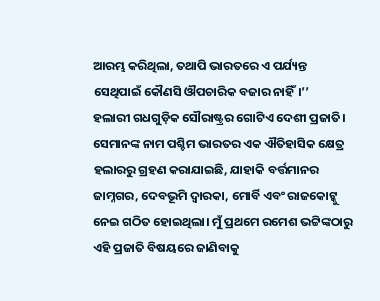ଆରମ୍ଭ କରିଥିଲା, ତଥାପି ଭାରତରେ ଏ ପର୍ଯ୍ୟନ୍ତ ସେଥିପାଇଁ କୌଣସି ଔପଚାରିକ ବଜାର ନାହିଁ।’’
ହଲାରୀ ଗଧଗୁଡ଼ିକ ସୌରାଷ୍ଟ୍ରର ଗୋଟିଏ ଦେଶୀ ପ୍ରଜାତି। ସେମାନଙ୍କ ନାମ ପଶ୍ଚିମ ଭାରତର ଏକ ଐତିହାସିକ କ୍ଷେତ୍ର ହଲାରରୁ ଗ୍ରହଣ କରାଯାଇଛି, ଯାହାକି ବର୍ତ୍ତମାନର ଜାମ୍ନଗର, ଦେବଭୂମି ଦ୍ୱାରକା, ମୋର୍ବି ଏବଂ ରାଜକୋଟ୍କୁ ନେଇ ଗଠିତ ହୋଇଥିଲା। ମୁଁ ପ୍ରଥମେ ରମେଶ ଭଟ୍ଟିଙ୍କଠାରୁ ଏହି ପ୍ରଜାତି ବିଷୟରେ ଜାଣିବାକୁ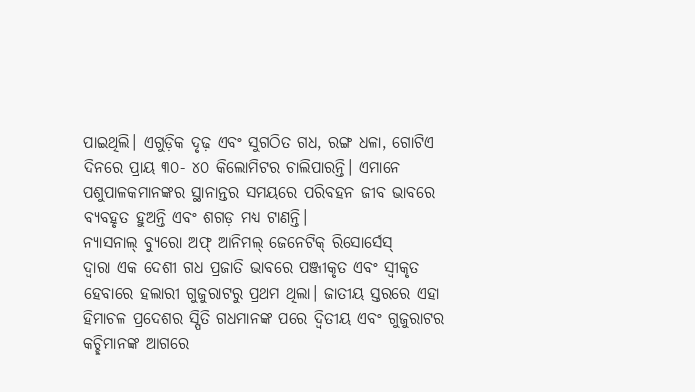ପାଇଥିଲି। ଏଗୁଡ଼ିକ ଦୃଢ଼ ଏବଂ ସୁଗଠିତ ଗଧ, ରଙ୍ଗ ଧଳା, ଗୋଟିଏ ଦିନରେ ପ୍ରାୟ ୩୦- ୪୦ କିଲୋମିଟର ଚାଲିପାରନ୍ତି। ଏମାନେ ପଶୁପାଳକମାନଙ୍କର ସ୍ଥାନାନ୍ତର ସମୟରେ ପରିବହନ ଜୀବ ଭାବରେ ବ୍ୟବହୃତ ହୁଅନ୍ତି ଏବଂ ଶଗଡ଼ ମଧ୍ୟ ଟାଣନ୍ତି।
ନ୍ୟାସନାଲ୍ ବ୍ୟୁରୋ ଅଫ୍ ଆନିମଲ୍ ଜେନେଟିକ୍ ରିସୋର୍ସେସ୍
ଦ୍ୱାରା ଏକ ଦେଶୀ ଗଧ ପ୍ରଜାତି ଭାବରେ ପଞ୍ଜୀକୃତ ଏବଂ ସ୍ୱୀକୃତ ହେବାରେ ହଲାରୀ ଗୁଜୁରାଟରୁ ପ୍ରଥମ ଥିଲା। ଜାତୀୟ ସ୍ତରରେ ଏହା ହିମାଚଳ ପ୍ରଦେଶର ସ୍ପିତି ଗଧମାନଙ୍କ ପରେ ଦ୍ୱିତୀୟ ଏବଂ ଗୁଜୁରାଟର କଚ୍ଛିମାନଙ୍କ ଆଗରେ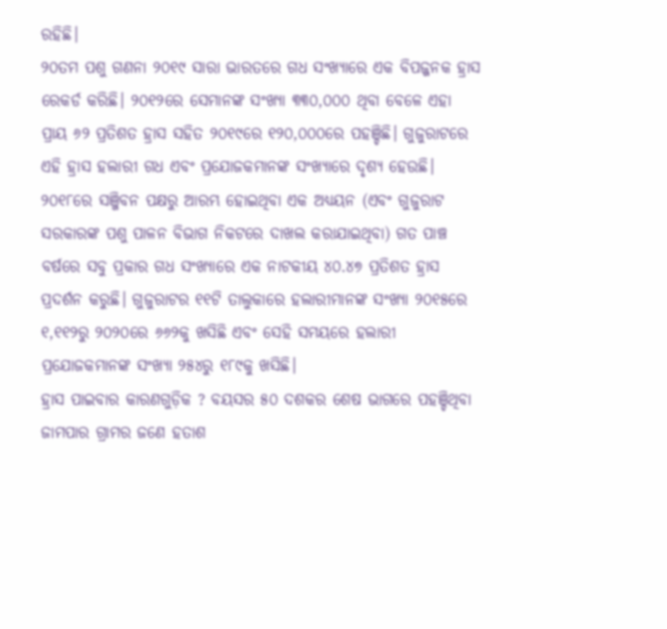ରହିଛି।
୨୦ତମ ପଶୁ ଗଣନା ୨୦୧୯ ସାରା ଭାରତରେ ଗଧ ସଂଖ୍ୟାରେ ଏକ ବିପଜ୍ଜନକ ହ୍ରାସ ରେକର୍ଡ କରିଛି। ୨୦୧୨ରେ ସେମାନଙ୍କ ସଂଖ୍ୟା ୩୩୦,୦୦୦ ଥିବା ବେଳେ ଏହା ପ୍ରାୟ ୬୨ ପ୍ରତିଶତ ହ୍ରାସ ସହିତ ୨୦୧୯ରେ ୧୨୦,୦୦୦ରେ ପହଞ୍ଚିଛି। ଗୁଜୁରାଟରେ ଏହି ହ୍ରାସ ହଲାରୀ ଗଧ ଏବଂ ପ୍ରଯୋଜକମାନଙ୍କ ସଂଖ୍ୟାରେ ଦୃଶ୍ୟ ହେଉଛି।
୨୦୧୮ରେ ସଞ୍ଜିବନ ପକ୍ଷରୁ ଆରମ୍ଭ ହୋଇଥିବା ଏକ ଅଧ୍ୟୟନ (ଏବଂ ଗୁଜୁରାଟ ସରକାରଙ୍କ ପଶୁ ପାଳନ ବିଭାଗ ନିକଟରେ ଦାଖଲ କରାଯାଇଥିବା) ଗତ ପାଞ୍ଚ ବର୍ଷରେ ସବୁ ପ୍ରକାର ଗଧ ସଂଖ୍ୟାରେ ଏକ ନାଟକୀୟ ୪୦.୪୭ ପ୍ରତିଶତ ହ୍ରାସ ପ୍ରଦର୍ଶନ କରୁଛି। ଗୁଜୁରାଟର ୧୧ଟି ତାଲୁକାରେ ହଲାରୀମାନଙ୍କ ସଂଖ୍ୟା ୨୦୧୫ରେ ୧,୧୧୨ରୁ ୨୦୨୦ରେ ୬୬୨କୁ ଖସିଛି ଏବଂ ସେହି ସମୟରେ ହଲାରୀ ପ୍ରଯୋଜକମାନଙ୍କ ସଂଖ୍ୟା ୨୫୪ରୁ ୧୮୯କୁ ଖସିଛି।
ହ୍ରାସ ପାଇବାର କାରଣଗୁଡ଼ିକ ? ବୟସର ୫୦ ଦଶକର ଶେଷ ଭାଗରେ ପହଞ୍ଚିଥିବା ଜାମପାର ଗ୍ରାମର ଜଣେ ହତାଶ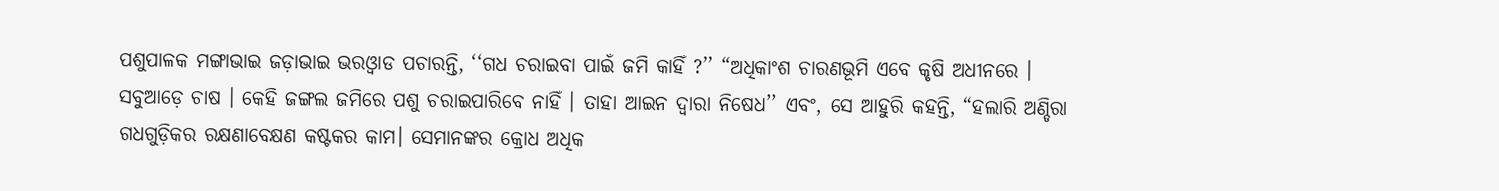ପଶୁପାଳକ ମଙ୍ଗାଭାଇ ଜଡ଼ାଭାଇ ଭରଓ୍ୱାଡ ପଚାରନ୍ତି, ‘‘ଗଧ ଚରାଇବା ପାଇଁ ଜମି କାହିଁ ?’’ “ଅଧିକାଂଶ ଚାରଣଭୂମି ଏବେ କୃଷି ଅଧୀନରେ । ସବୁଆଡ଼େ ଚାଷ । କେହି ଜଙ୍ଗଲ ଜମିରେ ପଶୁ ଚରାଇପାରିବେ ନାହିଁ । ତାହା ଆଇନ ଦ୍ୱାରା ନିଷେଧ’’ ଏବଂ, ସେ ଆହୁରି କହନ୍ତି, “ହଲାରି ଅଣ୍ଡିରା ଗଧଗୁଡ଼ିକର ରକ୍ଷଣାବେକ୍ଷଣ କଷ୍ଟକର କାମ। ସେମାନଙ୍କର କ୍ରୋଧ ଅଧିକ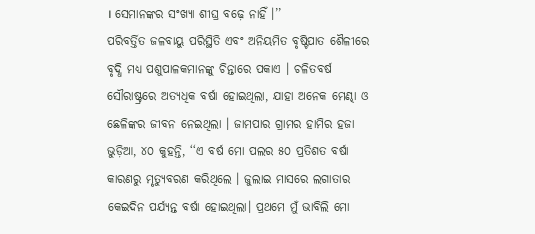। ସେମାନଙ୍କର ସଂଖ୍ୟା ଶୀଘ୍ର ବଢ଼େ ନାହିଁ ।’’
ପରିବର୍ତ୍ତିତ ଜଳବାୟୁ ପରିସ୍ଥିତି ଏବଂ ଅନିୟମିତ ବୃଷ୍ଟିପାତ ଶୈଳୀରେ ବୃଦ୍ଧି ମଧ୍ୟ ପଶୁପାଳକମାନଙ୍କୁ ଚିନ୍ତାରେ ପକାଏ । ଚଳିତବର୍ଷ ସୌରାଷ୍ଟ୍ରରେ ଅତ୍ୟଧିକ ବର୍ଷା ହୋଇଥିଲା, ଯାହା ଅନେକ ମେଣ୍ଢା ଓ ଛେଳିଙ୍କର ଜୀବନ ନେଇଥିଲା । ଜାମପାର ଗ୍ରାମର ହାମିର ହଜା ଭୁଡ଼ିଆ, ୪୦ କୁହନ୍ତି, ‘‘ଏ ବର୍ଷ ମୋ ପଲର ୫୦ ପ୍ରତିଶତ ବର୍ଷା କାରଣରୁ ମୃତ୍ୟୁବରଣ କରିଥିଲେ । ଜୁଲାଇ ମାସରେ ଲଗାତାର କେଇଦିନ ପର୍ଯ୍ୟନ୍ତ ବର୍ଷା ହୋଇଥିଲା। ପ୍ରଥମେ ମୁଁ ଭାବିଲି ମୋ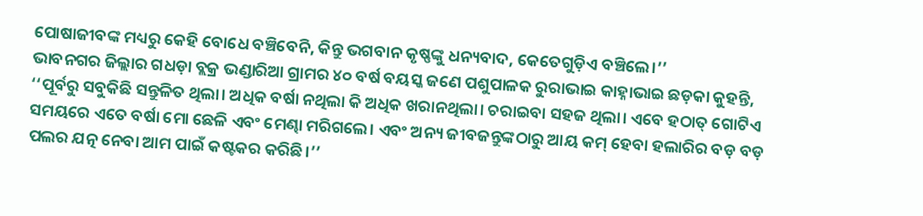ପୋଷାଜୀବଙ୍କ ମଧ୍ୟରୁ କେହି ବୋଧେ ବଞ୍ଚିବେନି, କିନ୍ତୁ ଭଗବାନ କୃଷ୍ଣଙ୍କୁ ଧନ୍ୟବାଦ, କେତେଗୁଡ଼ିଏ ବଞ୍ଚିଲେ।’’
ଭାବନଗର ଜିଲ୍ଲାର ଗଧଡ଼ା ବ୍ଲକ୍ର ଭଣ୍ଡାରିଆ ଗ୍ରାମର ୪୦ ବର୍ଷ ବୟସ୍କ ଜଣେ ପଶୁପାଳକ ରୁରାଭାଇ କାହ୍ନାଭାଇ ଛଡ଼କା କୁହନ୍ତି, ‘‘ପୂର୍ବରୁ ସବୁକିଛି ସନ୍ତୁଳିତ ଥିଲା। ଅଧିକ ବର୍ଷା ନଥିଲା କି ଅଧିକ ଖରାନଥିଲା। ଚରାଇବା ସହଜ ଥିଲା। ଏବେ ହଠାତ୍ ଗୋଟିଏ ସମୟରେ ଏତେ ବର୍ଷା ମୋ ଛେଳି ଏବଂ ମେଣ୍ଢା ମରିଗଲେ। ଏବଂ ଅନ୍ୟ ଜୀବଜନ୍ତୁଙ୍କଠାରୁ ଆୟ କମ୍ ହେବା ହଲାରିର ବଡ଼ ବଡ଼ ପଲର ଯତ୍ନ ନେବା ଆମ ପାଇଁ କଷ୍ଟକର କରିଛି।’’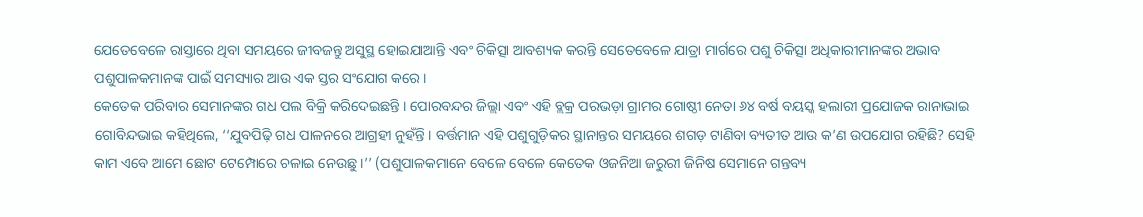ଯେତେବେଳେ ରାସ୍ତାରେ ଥିବା ସମୟରେ ଜୀବଜନ୍ତୁ ଅସୁସ୍ଥ ହୋଇଯାଆନ୍ତି ଏବଂ ଚିକିତ୍ସା ଆବଶ୍ୟକ କରନ୍ତି ସେତେବେଳେ ଯାତ୍ରା ମାର୍ଗରେ ପଶୁ ଚିକିତ୍ସା ଅଧିକାରୀମାନଙ୍କର ଅଭାବ ପଶୁପାଳକମାନଙ୍କ ପାଇଁ ସମସ୍ୟାର ଆଉ ଏକ ସ୍ତର ସଂଯୋଗ କରେ।
କେତେକ ପରିବାର ସେମାନଙ୍କର ଗଧ ପଲ ବିକ୍ରି କରିଦେଇଛନ୍ତି । ପୋରବନ୍ଦର ଜିଲ୍ଲା ଏବଂ ଏହି ବ୍ଲକ୍ର ପରଭଡ଼ା ଗ୍ରାମର ଗୋଷ୍ଠୀ ନେତା ୬୪ ବର୍ଷ ବୟସ୍କ ହଲାରୀ ପ୍ରଯୋଜକ ରାନାଭାଇ ଗୋବିନ୍ଦଭାଇ କହିଥିଲେ, ‘‘ଯୁବପିଢ଼ି ଗଧ ପାଳନରେ ଆଗ୍ରହୀ ନୁହଁନ୍ତି । ବର୍ତ୍ତମାନ ଏହି ପଶୁଗୁଡ଼ିକର ସ୍ଥାନାନ୍ତର ସମୟରେ ଶଗଡ଼ ଟାଣିବା ବ୍ୟତୀତ ଆଉ କ’ଣ ଉପଯୋଗ ରହିଛି? ସେହି କାମ ଏବେ ଆମେ ଛୋଟ ଟେମ୍ପୋରେ ଚଳାଇ ନେଉଛୁ ।’’ (ପଶୁପାଳକମାନେ ବେଳେ ବେଳେ କେତେକ ଓଜନିଆ ଜରୁରୀ ଜିନିଷ ସେମାନେ ଗନ୍ତବ୍ୟ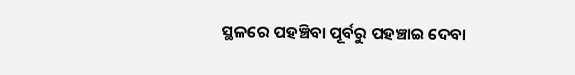ସ୍ଥଳରେ ପହଞ୍ଚିବା ପୂର୍ବରୁ ପହଞ୍ଚାଇ ଦେବା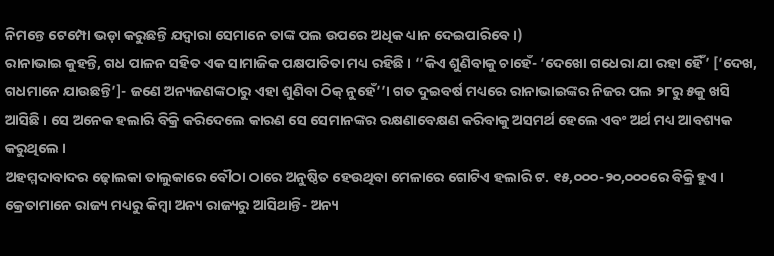ନିମନ୍ତେ ଟେମ୍ପୋ ଭଡ଼ା କରୁଛନ୍ତି ଯଦ୍ୱାରା ସେମାନେ ତାଙ୍କ ପଲ ଉପରେ ଅଧିକ ଧ୍ୟାନ ଦେଇପାରିବେ ।)
ରାନାଭାଇ କୁହନ୍ତି, ଗଧ ପାଳନ ସହିତ ଏକ ସାମାଜିକ ପକ୍ଷପାତିତା ମଧ୍ୟ ରହିଛି । ‘‘କିଏ ଶୁଣିବାକୁ ଚାହେଁ- ‘ଦେଖୋ ଗଧେରା ଯା ରହା ହୈଁ’ [‘ଦେଖ, ଗଧମାନେ ଯାଉଛନ୍ତି’]- ଜଣେ ଅନ୍ୟଜଣଙ୍କଠାରୁ ଏହା ଶୁଣିବା ଠିକ୍ ନୁହେଁ’’। ଗତ ଦୁଇବର୍ଷ ମଧ୍ୟରେ ରାନାଭାଇଙ୍କର ନିଜର ପଲ ୨୮ରୁ ୫କୁ ଖସି ଆସିଛି । ସେ ଅନେକ ହଲାରି ବିକ୍ରି କରିଦେଲେ କାରଣ ସେ ସେମାନଙ୍କର ରକ୍ଷଣାବେକ୍ଷଣ କରିବାକୁ ଅସମର୍ଥ ହେଲେ ଏବଂ ଅର୍ଥ ମଧ୍ୟ ଆବଶ୍ୟକ କରୁଥିଲେ ।
ଅହମ୍ମଦାବାଦର ଢ଼ୋଲକା ତାଲୁକାରେ ବୌଠା ଠାରେ ଅନୁଷ୍ଠିତ ହେଉଥିବା ମେଳାରେ ଗୋଟିଏ ହଲାରି ଟ. ୧୫,୦୦୦-୨୦,୦୦୦ରେ ବିକ୍ରି ହୁଏ । କ୍ରେତାମାନେ ରାଜ୍ୟ ମଧ୍ୟରୁ କିମ୍ବା ଅନ୍ୟ ରାଜ୍ୟରୁ ଆସିଥାନ୍ତି- ଅନ୍ୟ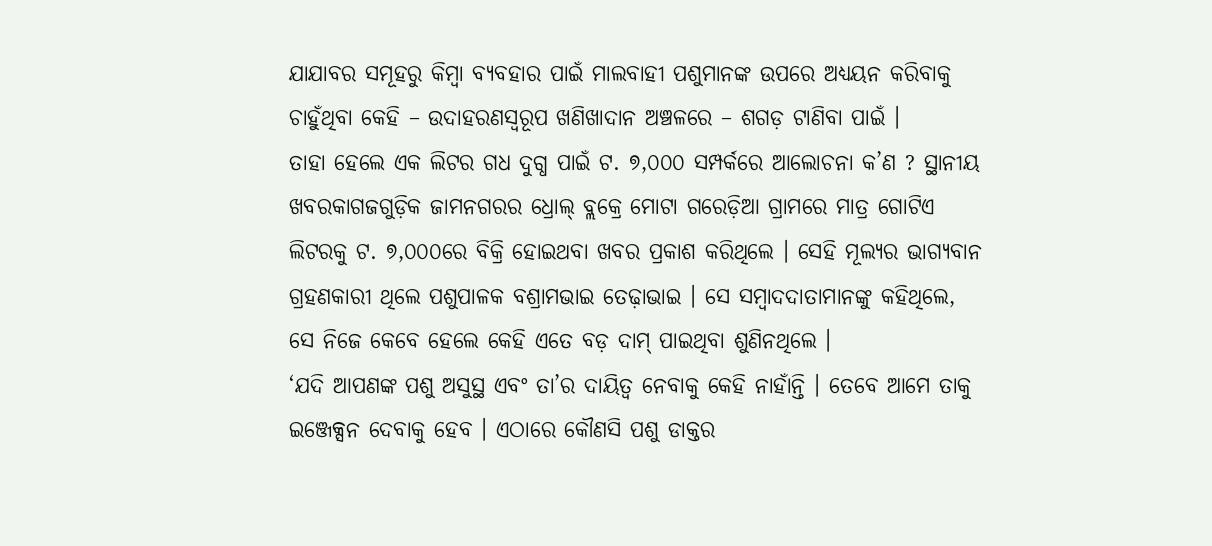ଯାଯାବର ସମୂହରୁ କିମ୍ବା ବ୍ୟବହାର ପାଇଁ ମାଲବାହୀ ପଶୁମାନଙ୍କ ଉପରେ ଅଧ୍ୟୟନ କରିବାକୁ ଚାହୁଁଥିବା କେହି – ଉଦାହରଣସ୍ୱରୂପ ଖଣିଖାଦାନ ଅଞ୍ଚଳରେ – ଶଗଡ଼ ଟାଣିବା ପାଇଁ ।
ତାହା ହେଲେ ଏକ ଲିଟର ଗଧ ଦୁଗ୍ଧ ପାଇଁ ଟ. ୭,୦୦୦ ସମ୍ପର୍କରେ ଆଲୋଚନା କ’ଣ ? ସ୍ଥାନୀୟ ଖବରକାଗଜଗୁଡ଼ିକ ଜାମନଗରର ଧ୍ରୋଲ୍ ବ୍ଲକ୍ରେ ମୋଟା ଗରେଡ଼ିଆ ଗ୍ରାମରେ ମାତ୍ର ଗୋଟିଏ ଲିଟରକୁ ଟ. ୭,୦୦୦ରେ ବିକ୍ରି ହୋଇଥବା ଖବର ପ୍ରକାଶ କରିଥିଲେ । ସେହି ମୂଲ୍ୟର ଭାଗ୍ୟବାନ ଗ୍ରହଣକାରୀ ଥିଲେ ପଶୁପାଳକ ବଶ୍ରାମଭାଇ ତେଢ଼ାଭାଇ । ସେ ସମ୍ବାଦଦାତାମାନଙ୍କୁ କହିଥିଲେ, ସେ ନିଜେ କେବେ ହେଲେ କେହି ଏତେ ବଡ଼ ଦାମ୍ ପାଇଥିବା ଶୁଣିନଥିଲେ ।
‘ଯଦି ଆପଣଙ୍କ ପଶୁ ଅସୁସ୍ଥ ଏବଂ ତା’ର ଦାୟିତ୍ୱ ନେବାକୁ କେହି ନାହାଁନ୍ତି । ତେବେ ଆମେ ତାକୁ ଇଞ୍ଜେକ୍ସନ ଦେବାକୁ ହେବ । ଏଠାରେ କୌଣସି ପଶୁ ଡାକ୍ତର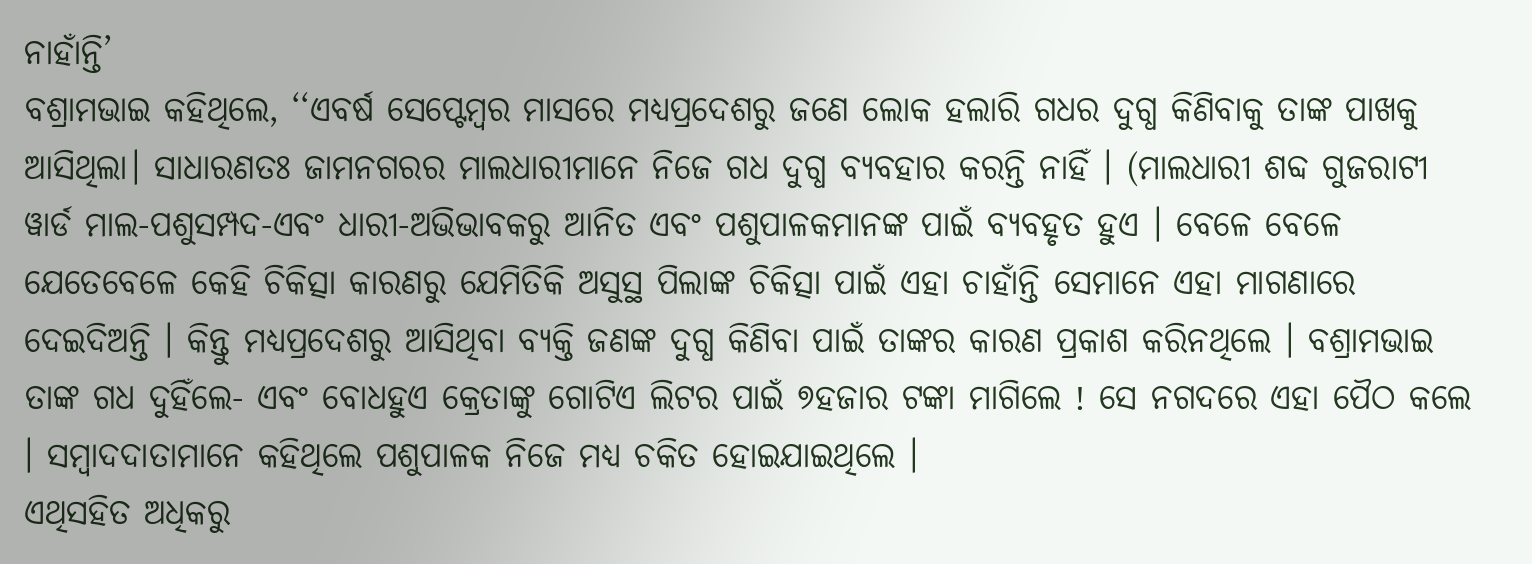ନାହାଁନ୍ତି’
ବଶ୍ରାମଭାଇ କହିଥିଲେ, ‘‘ଏବର୍ଷ ସେପ୍ଟେମ୍ବର ମାସରେ ମଧ୍ୟପ୍ରଦେଶରୁ ଜଣେ ଲୋକ ହଲାରି ଗଧର ଦୁଗ୍ଧ କିଣିବାକୁ ତାଙ୍କ ପାଖକୁ ଆସିଥିଲା। ସାଧାରଣତଃ ଜାମନଗରର ମାଲଧାରୀମାନେ ନିଜେ ଗଧ ଦୁଗ୍ଧ ବ୍ୟବହାର କରନ୍ତି ନାହିଁ । (ମାଲଧାରୀ ଶବ୍ଦ ଗୁଜରାଟୀ ୱାର୍ଡ ମାଲ-ପଶୁସମ୍ପଦ-ଏବଂ ଧାରୀ-ଅଭିଭାବକରୁ ଆନିତ ଏବଂ ପଶୁପାଳକମାନଙ୍କ ପାଇଁ ବ୍ୟବହୃତ ହୁଏ । ବେଳେ ବେଳେ ଯେତେବେଳେ କେହି ଚିକିତ୍ସା କାରଣରୁ ଯେମିତିକି ଅସୁସ୍ଥ ପିଲାଙ୍କ ଚିକିତ୍ସା ପାଇଁ ଏହା ଚାହାଁନ୍ତି ସେମାନେ ଏହା ମାଗଣାରେ ଦେଇଦିଅନ୍ତି । କିନ୍ତୁ ମଧ୍ୟପ୍ରଦେଶରୁ ଆସିଥିବା ବ୍ୟକ୍ତି ଜଣଙ୍କ ଦୁଗ୍ଧ କିଣିବା ପାଇଁ ତାଙ୍କର କାରଣ ପ୍ରକାଶ କରିନଥିଲେ । ବଶ୍ରାମଭାଇ ତାଙ୍କ ଗଧ ଦୁହିଁଲେ- ଏବଂ ବୋଧହୁଏ କ୍ରେତାଙ୍କୁ ଗୋଟିଏ ଲିଟର ପାଇଁ ୭ହଜାର ଟଙ୍କା ମାଗିଲେ ! ସେ ନଗଦରେ ଏହା ପୈଠ କଲେ । ସମ୍ବାଦଦାତାମାନେ କହିଥିଲେ ପଶୁପାଳକ ନିଜେ ମଧ୍ୟ ଚକିତ ହୋଇଯାଇଥିଲେ ।
ଏଥିସହିତ ଅଧିକରୁ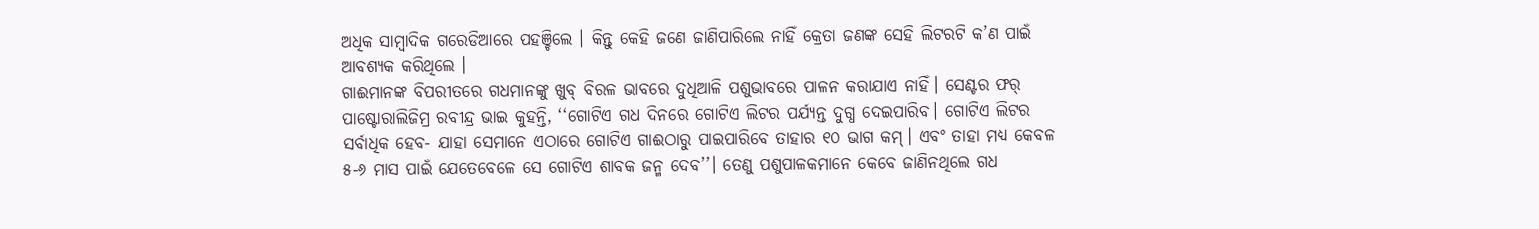ଅଧିକ ସାମ୍ବାଦିକ ଗରେଡିଆରେ ପହଞ୍ଚିଲେ । କିନ୍ତୁ କେହି ଜଣେ ଜାଣିପାରିଲେ ନାହିଁ କ୍ରେତା ଜଣଙ୍କ ସେହି ଲିଟରଟି କ’ଣ ପାଇଁ ଆବଶ୍ୟକ କରିଥିଲେ ।
ଗାଈମାନଙ୍କ ବିପରୀତରେ ଗଧମାନଙ୍କୁ ଖୁବ୍ ବିରଳ ଭାବରେ ଦୁଧିଆଳି ପଶୁଭାବରେ ପାଳନ କରାଯାଏ ନାହିଁ। ସେଣ୍ଟର ଫର୍ ପାଷ୍ଟୋରାଲିଜିମ୍ର ରବୀନ୍ଦ୍ର ଭାଇ କୁହନ୍ତି, ‘‘ଗୋଟିଏ ଗଧ ଦିନରେ ଗୋଟିଏ ଲିଟର ପର୍ଯ୍ୟନ୍ତ ଦୁଗ୍ଧ ଦେଇପାରିବ। ଗୋଟିଏ ଲିଟର ସର୍ବାଧିକ ହେବ- ଯାହା ସେମାନେ ଏଠାରେ ଗୋଟିଏ ଗାଈଠାରୁ ପାଇପାରିବେ ତାହାର ୧୦ ଭାଗ କମ୍। ଏବଂ ତାହା ମଧ୍ୟ କେବଳ ୫-୬ ମାସ ପାଇଁ ଯେତେବେଳେ ସେ ଗୋଟିଏ ଶାବକ ଜନ୍ମ ଦେବ’’। ତେଣୁ ପଶୁପାଳକମାନେ କେବେ ଜାଣିନଥିଲେ ଗଧ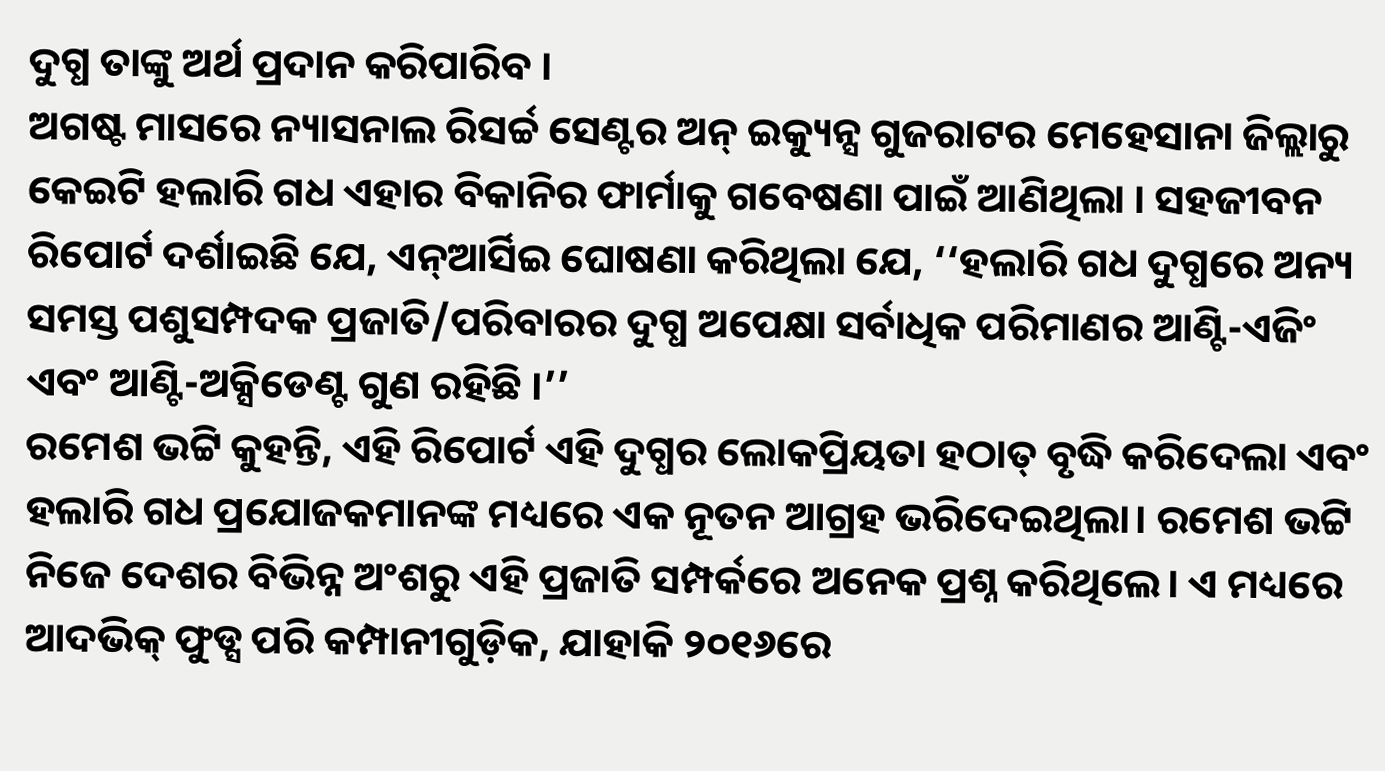ଦୁଗ୍ଧ ତାଙ୍କୁ ଅର୍ଥ ପ୍ରଦାନ କରିପାରିବ ।
ଅଗଷ୍ଟ ମାସରେ ନ୍ୟାସନାଲ ରିସର୍ଚ୍ଚ ସେଣ୍ଟର ଅନ୍ ଇକ୍ୟୁନ୍ସ ଗୁଜରାଟର ମେହେସାନା ଜିଲ୍ଲାରୁ କେଇଟି ହଲାରି ଗଧ ଏହାର ବିକାନିର ଫାର୍ମାକୁ ଗବେଷଣା ପାଇଁ ଆଣିଥିଲା । ସହଜୀବନ ରିପୋର୍ଟ ଦର୍ଶାଇଛି ଯେ, ଏନ୍ଆର୍ସିଇ ଘୋଷଣା କରିଥିଲା ଯେ, ‘‘ହଲାରି ଗଧ ଦୁଗ୍ଧରେ ଅନ୍ୟ ସମସ୍ତ ପଶୁସମ୍ପଦକ ପ୍ରଜାତି/ପରିବାରର ଦୁଗ୍ଧ ଅପେକ୍ଷା ସର୍ବାଧିକ ପରିମାଣର ଆଣ୍ଟି-ଏଜିଂ ଏବଂ ଆଣ୍ଟି-ଅକ୍ସିଡେଣ୍ଟ ଗୁଣ ରହିଛି ।’’
ରମେଶ ଭଟ୍ଟି କୁହନ୍ତି, ଏହି ରିପୋର୍ଟ ଏହି ଦୁଗ୍ଧର ଲୋକପ୍ରିୟତା ହଠାତ୍ ବୃଦ୍ଧି କରିଦେଲା ଏବଂ ହଲାରି ଗଧ ପ୍ରଯୋଜକମାନଙ୍କ ମଧ୍ୟରେ ଏକ ନୂତନ ଆଗ୍ରହ ଭରିଦେଇଥିଲା। ରମେଶ ଭଟ୍ଟି ନିଜେ ଦେଶର ବିଭିନ୍ନ ଅଂଶରୁ ଏହି ପ୍ରଜାତି ସମ୍ପର୍କରେ ଅନେକ ପ୍ରଶ୍ନ କରିଥିଲେ। ଏ ମଧ୍ୟରେ ଆଦଭିକ୍ ଫୁଡ୍ସ ପରି କମ୍ପାନୀଗୁଡ଼ିକ, ଯାହାକି ୨୦୧୬ରେ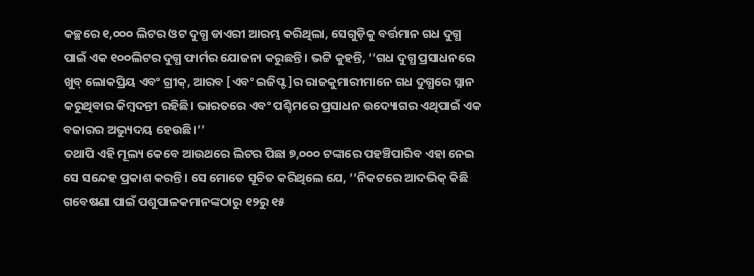କଚ୍ଛରେ ୧,୦୦୦ ଲିଟର ଓଟ ଦୁଗ୍ଧ ଡାଏରୀ ଆରମ୍ଭ କରିଥିଲା, ସେଗୁଡ଼ିକୁ ବର୍ତ୍ତମାନ ଗଧ ଦୁଗ୍ଧ ପାଇଁ ଏକ ୧୦୦ଲିଟର ଦୁଗ୍ଧ ଫାର୍ମର ଯୋଜନା କରୁଛନ୍ତି। ଭଟ୍ଟି କୁହନ୍ତି, ‘‘ଗଧ ଦୁଗ୍ଧ ପ୍ରସାଧନରେ ଖୁବ୍ ଲୋକପ୍ରିୟ ଏବଂ ଗ୍ରୀକ୍, ଆରବ [ଏବଂ ଇଜିପ୍ଟ]ର ରାଜକୁମାରୀମାନେ ଗଧ ଦୁଗ୍ଧରେ ସ୍ନାନ କରୁଥିବାର କିମ୍ବଦନ୍ତୀ ରହିଛି। ଭାରତରେ ଏବଂ ପଶ୍ଚିମରେ ପ୍ରସାଧନ ଉଦ୍ୟୋଗର ଏଥିପାଇଁ ଏକ ବଜାରର ଅଭ୍ୟୁଦୟ ହେଉଛି।’’
ତଥାପି ଏହି ମୂଲ୍ୟ କେବେ ଆଉଥରେ ଲିଟର ପିଛା ୭,୦୦୦ ଟଙ୍କାରେ ପହଞ୍ଚିପାରିବ ଏହା ନେଇ ସେ ସନ୍ଦେହ ପ୍ରକାଶ କରନ୍ତି। ସେ ମୋତେ ସୂଚିତ କରିଥିଲେ ଯେ, ‘‘ନିକଟରେ ଆଦଭିକ୍ କିଛି ଗବେଷଣା ପାଇଁ ପଶୁପାଳକମାନଙ୍କଠାରୁ ୧୨ରୁ ୧୫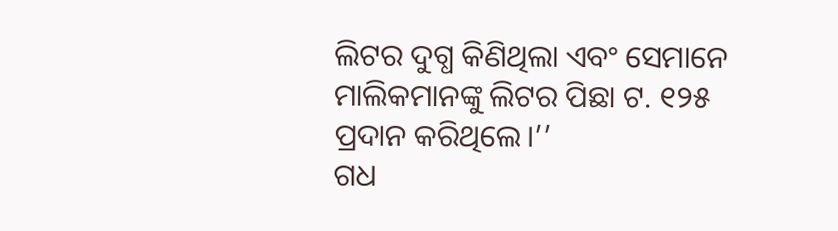ଲିଟର ଦୁଗ୍ଧ କିଣିଥିଲା ଏବଂ ସେମାନେ ମାଲିକମାନଙ୍କୁ ଲିଟର ପିଛା ଟ. ୧୨୫ ପ୍ରଦାନ କରିଥିଲେ।’’
ଗଧ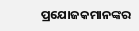ପ୍ରଯୋଜକମାନଙ୍କର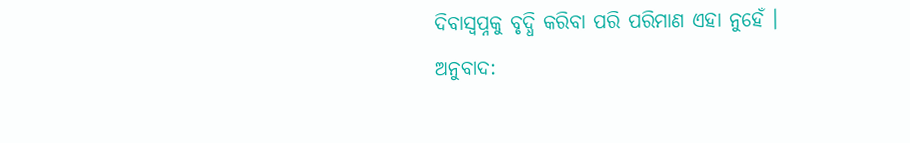ଦିବାସ୍ୱପ୍ନକୁ ବୃଦ୍ଧି କରିବା ପରି ପରିମାଣ ଏହା ନୁହେଁ ।
ଅନୁବାଦ: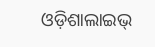ଓଡ଼ିଶାଲାଇଭ୍